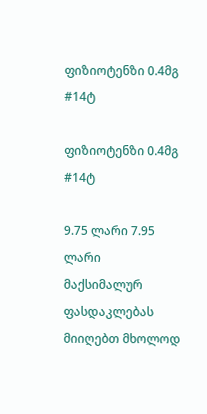ფიზიოტენზი 0.4მგ #14ტ

ფიზიოტენზი 0.4მგ #14ტ

9.75 ლარი 7.95 ლარი
მაქსიმალურ ფასდაკლებას მიიღებთ მხოლოდ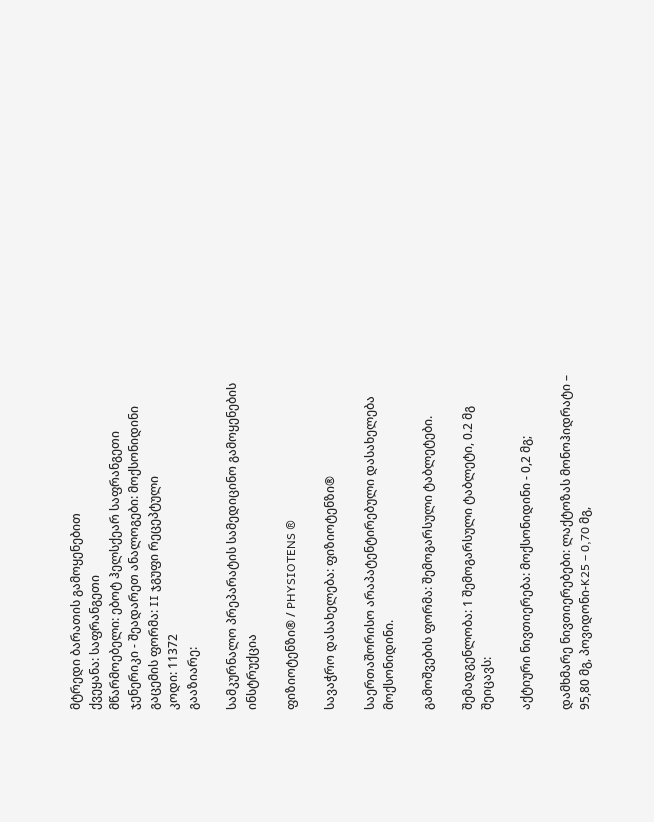მტრედი ბარათის გამოყენებით
ქვეყანა: საფრანგეთი
მწარმოებელი: ებოტ ჰელსქეარ საფრანგეთი
ჯენერიკი - შეადარეთ ანალოგები: მოქსონიდინი
გაცემის ფორმა: II ჯგუფი რეცეპტული
კოდი: 11372
გააზიარე:

სამკურნალო პრეპარატის სამედიცინო გამოყენების ინსტრუქცია

ფიზიოტენზი® / PHYSIOTENS ®

სავაჭრო დასახელება: ფიზიოტენზი®

საერთაშორისო არაპატენტირებული დასახელება მოქსონიდინი.

გამოშვების ფორმა: შემოგარსული ტაბლეტები.

შემადგენლობა: 1 შემოგარსული ტაბლეტი, 0.2 მგ შეიცავს:

აქტიური ნივთიერება: მოქსონიდინი - 0,2 მგ;

დამხმარე ნივთიერებები: ლაქტოზას მონოჰიდრატი – 95,80 მგ, პოვიდონი-K25 – 0,70 მგ,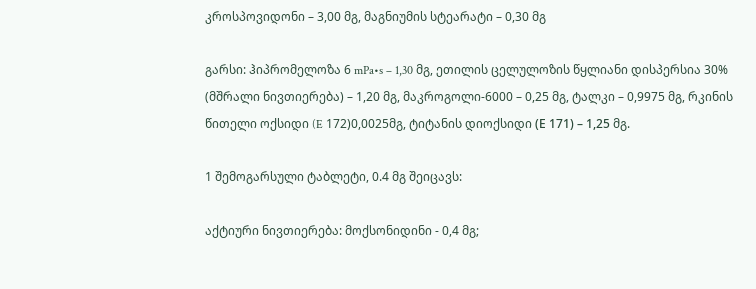კროსპოვიდონი – 3,00 მგ, მაგნიუმის სტეარატი – 0,30 მგ

გარსი: ჰიპრომელოზა 6 mPa•s – 1,30 მგ, ეთილის ცელულოზის წყლიანი დისპერსია 30% (მშრალი ნივთიერება) – 1,20 მგ, მაკროგოლი-6000 – 0,25 მგ, ტალკი – 0,9975 მგ, რკინის წითელი ოქსიდი (E 172)0,0025მგ, ტიტანის დიოქსიდი (Е 171) – 1,25 მგ.

1 შემოგარსული ტაბლეტი, 0.4 მგ შეიცავს:

აქტიური ნივთიერება: მოქსონიდინი - 0,4 მგ;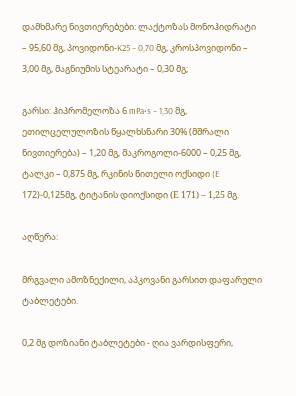დამხმარე ნივთიერებები: ლაქტოზას მონოჰიდრატი – 95,60 მგ, პოვიდონი-K25 – 0,70 მგ, კროსპოვიდონი – 3,00 მგ, მაგნიუმის სტეარატი – 0,30 მგ;

გარსი: ჰიპრომელოზა 6 mPa•s – 1,30 მგ, ეთილცელულოზის წყალხსნარი 30% (მშრალი ნივთიერება) – 1,20 მგ, მაკროგოლი-6000 – 0,25 მგ, ტალკი – 0,875 მგ, რკინის წითელი ოქსიდი (E 172)-0,125მგ, ტიტანის დიოქსიდი (Е 171) – 1,25 მგ.

აღწერა:

მრგვალი ამოზნექილი, აპკოვანი გარსით დაფარული ტაბლეტები.

0,2 მგ დოზიანი ტაბლეტები - ღია ვარდისფერი,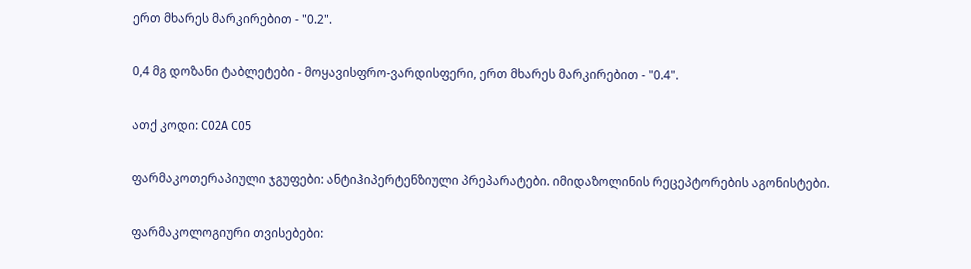ერთ მხარეს მარკირებით - "0.2".

0,4 მგ დოზანი ტაბლეტები - მოყავისფრო-ვარდისფერი, ერთ მხარეს მარკირებით - "0.4".

ათქ კოდი: С02А С05

ფარმაკოთერაპიული ჯგუფები: ანტიჰიპერტენზიული პრეპარატები. იმიდაზოლინის რეცეპტორების აგონისტები.

ფარმაკოლოგიური თვისებები: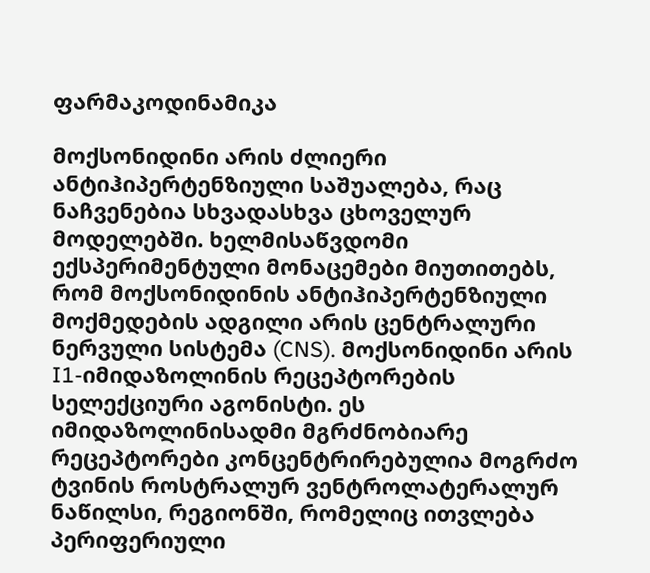ფარმაკოდინამიკა

მოქსონიდინი არის ძლიერი ანტიჰიპერტენზიული საშუალება, რაც ნაჩვენებია სხვადასხვა ცხოველურ მოდელებში. ხელმისაწვდომი ექსპერიმენტული მონაცემები მიუთითებს, რომ მოქსონიდინის ანტიჰიპერტენზიული მოქმედების ადგილი არის ცენტრალური ნერვული სისტემა (CNS). მოქსონიდინი არის I1-იმიდაზოლინის რეცეპტორების სელექციური აგონისტი. ეს იმიდაზოლინისადმი მგრძნობიარე რეცეპტორები კონცენტრირებულია მოგრძო ტვინის როსტრალურ ვენტროლატერალურ ნაწილსი, რეგიონში, რომელიც ითვლება პერიფერიული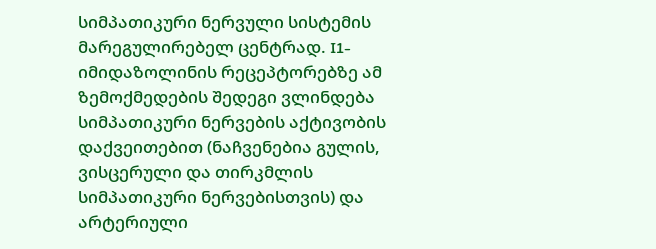სიმპათიკური ნერვული სისტემის მარეგულირებელ ცენტრად. I1-იმიდაზოლინის რეცეპტორებზე ამ ზემოქმედების შედეგი ვლინდება სიმპათიკური ნერვების აქტივობის დაქვეითებით (ნაჩვენებია გულის, ვისცერული და თირკმლის სიმპათიკური ნერვებისთვის) და არტერიული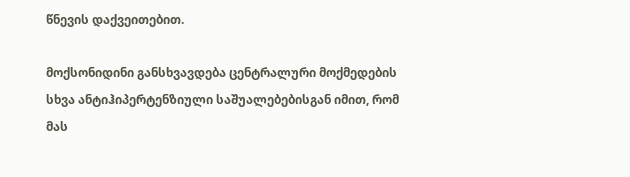წნევის დაქვეითებით.

მოქსონიდინი განსხვავდება ცენტრალური მოქმედების სხვა ანტიჰიპერტენზიული საშუალებებისგან იმით, რომ მას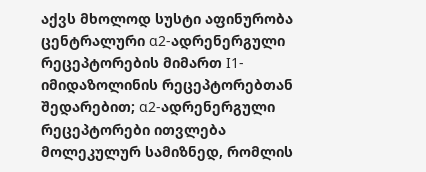აქვს მხოლოდ სუსტი აფინურობა ცენტრალური α2-ადრენერგული რეცეპტორების მიმართ I1-იმიდაზოლინის რეცეპტორებთან შედარებით; α2-ადრენერგული რეცეპტორები ითვლება მოლეკულურ სამიზნედ, რომლის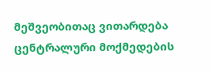მეშვეობითაც ვითარდება ცენტრალური მოქმედების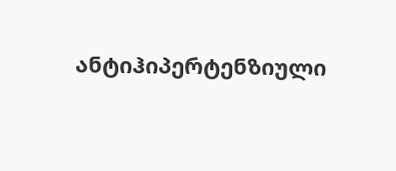ანტიჰიპერტენზიული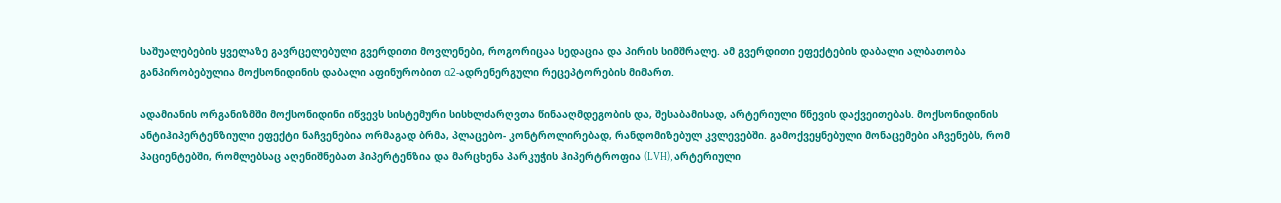საშუალებების ყველაზე გავრცელებული გვერდითი მოვლენები, როგორიცაა სედაცია და პირის სიმშრალე. ამ გვერდითი ეფექტების დაბალი ალბათობა განპირობებულია მოქსონიდინის დაბალი აფინურობით α2-ადრენერგული რეცეპტორების მიმართ.

ადამიანის ორგანიზმში მოქსონიდინი იწვევს სისტემური სისხლძარღვთა წინააღმდეგობის და, შესაბამისად, არტერიული წნევის დაქვეითებას. მოქსონიდინის ანტიჰიპერტენზიული ეფექტი ნაჩვენებია ორმაგად ბრმა, პლაცებო- კონტროლირებად, რანდომიზებულ კვლევებში. გამოქვეყნებული მონაცემები აჩვენებს, რომ პაციენტებში, რომლებსაც აღენიშნებათ ჰიპერტენზია და მარცხენა პარკუჭის ჰიპერტროფია (LVH), არტერიული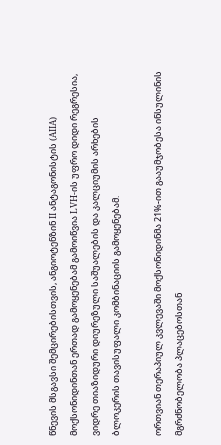წნევის მსგავსი შემცირებისთვის, ანგიოტენზინ II ანტაგონისტის (AIIA) მოქსონიდინთან ერთად გამოყენებამ გამოიწვია LVH-ის უფრო დიდი რეგრესია, ვიდრე თიაზიდური დიურეზული საშუალების და კალციუმის არხების ბლოკერის თავისუფალი კომბინაციის გამოყენებამ.

ორთვიან თერაპიულ კვლევაში მოქსონიდინმა 21%-ით გააუმჯობესა ინსულინის მგრძნობელობა პლაცებოსთან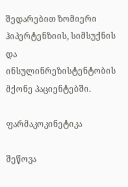შედარებით ზომიერი ჰიპერტენზიის, სიმსუქნის და ინსულინრეზისტენტობის მქონე პაციენტებში.

ფარმაკოკინეტიკა

შეწოვა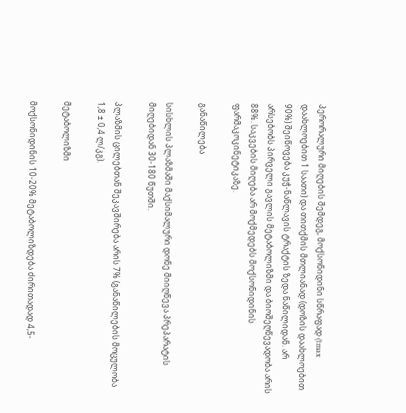პერორალური მიღების შემდეგ, მოქსონიდინი სწრაფად (tmax დაახლოებით 1 საათი) და თითქმის მთლიანად (დოზის დაახლოებით 90%) შეიწოვება კუჭ-ნაწლავის ტრაქტის ზედა ნაწილიდან. არ არსებობს პირველი გავლის მეტაბოლიზმი და ბიოშეღწევადობა არის 88%. საკვების მიღება არ მოქმედებს მოქსონიდინის ფარმაკოკინეტიკაზე.

განაწილება

სისხლის პლაზმაში მაქსიმალური დონე მიიღწევა პრეპარატის მიღებიდან 30-180 წუთში.

პლაზმის ცილებთან შეკავშირება არის 7% (განაწილების მოცულობა 1,8 ± 0,4 ლ/კგ).

მეტაბოლიზმი

მოქსონიდინის 10-20% მეტაბოლიზდება ძირითადად 4,5-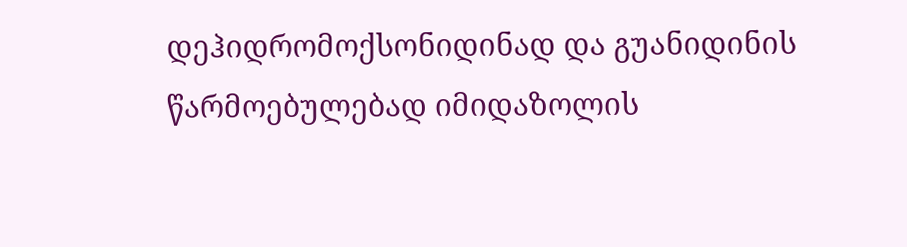დეჰიდრომოქსონიდინად და გუანიდინის წარმოებულებად იმიდაზოლის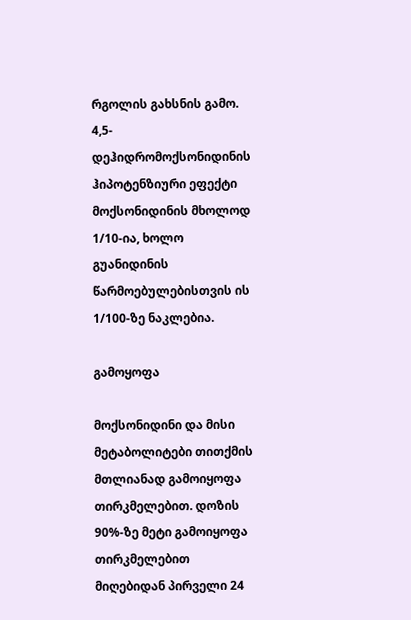რგოლის გახსნის გამო. 4,5-დეჰიდრომოქსონიდინის ჰიპოტენზიური ეფექტი მოქსონიდინის მხოლოდ 1/10-ია, ხოლო გუანიდინის წარმოებულებისთვის ის 1/100-ზე ნაკლებია.

გამოყოფა

მოქსონიდინი და მისი მეტაბოლიტები თითქმის მთლიანად გამოიყოფა თირკმელებით. დოზის 90%-ზე მეტი გამოიყოფა თირკმელებით მიღებიდან პირველი 24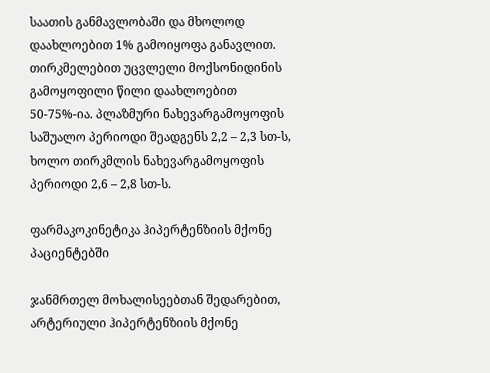საათის განმავლობაში და მხოლოდ დაახლოებით 1% გამოიყოფა განავლით. თირკმელებით უცვლელი მოქსონიდინის გამოყოფილი წილი დაახლოებით 50-75%-ია. პლაზმური ნახევარგამოყოფის საშუალო პერიოდი შეადგენს 2,2 – 2,3 სთ-ს, ხოლო თირკმლის ნახევარგამოყოფის პერიოდი 2,6 – 2,8 სთ-ს.

ფარმაკოკინეტიკა ჰიპერტენზიის მქონე პაციენტებში

ჯანმრთელ მოხალისეებთან შედარებით, არტერიული ჰიპერტენზიის მქონე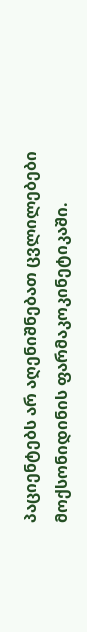პაციენტებს არ აღენიშნებათ ცვლილებები მოქსონიდინის ფარმაკოკინეტიკაში.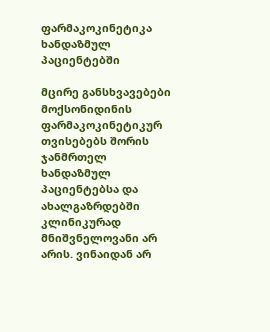ფარმაკოკინეტიკა ხანდაზმულ პაციენტებში

მცირე განსხვავებები მოქსონიდინის ფარმაკოკინეტიკურ თვისებებს შორის ჯანმრთელ ხანდაზმულ პაციენტებსა და ახალგაზრდებში კლინიკურად მნიშვნელოვანი არ არის. ვინაიდან არ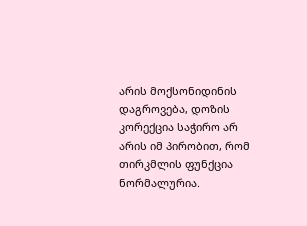არის მოქსონიდინის დაგროვება, დოზის კორექცია საჭირო არ არის იმ პირობით, რომ თირკმლის ფუნქცია ნორმალურია.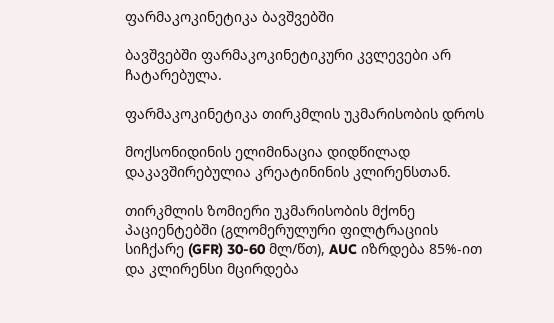ფარმაკოკინეტიკა ბავშვებში

ბავშვებში ფარმაკოკინეტიკური კვლევები არ ჩატარებულა.

ფარმაკოკინეტიკა თირკმლის უკმარისობის დროს

მოქსონიდინის ელიმინაცია დიდწილად დაკავშირებულია კრეატინინის კლირენსთან.

თირკმლის ზომიერი უკმარისობის მქონე პაციენტებში (გლომერულური ფილტრაციის სიჩქარე (GFR) 30-60 მლ/წთ), AUC იზრდება 85%-ით და კლირენსი მცირდება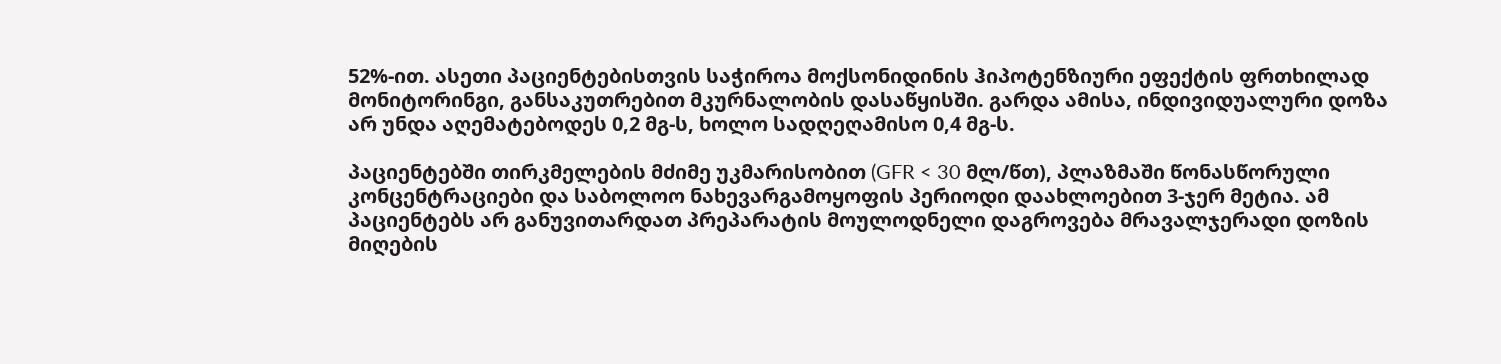52%-ით. ასეთი პაციენტებისთვის საჭიროა მოქსონიდინის ჰიპოტენზიური ეფექტის ფრთხილად მონიტორინგი, განსაკუთრებით მკურნალობის დასაწყისში. გარდა ამისა, ინდივიდუალური დოზა არ უნდა აღემატებოდეს 0,2 მგ-ს, ხოლო სადღეღამისო 0,4 მგ-ს.

პაციენტებში თირკმელების მძიმე უკმარისობით (GFR < 30 მლ/წთ), პლაზმაში წონასწორული კონცენტრაციები და საბოლოო ნახევარგამოყოფის პერიოდი დაახლოებით 3-ჯერ მეტია. ამ პაციენტებს არ განუვითარდათ პრეპარატის მოულოდნელი დაგროვება მრავალჯერადი დოზის მიღების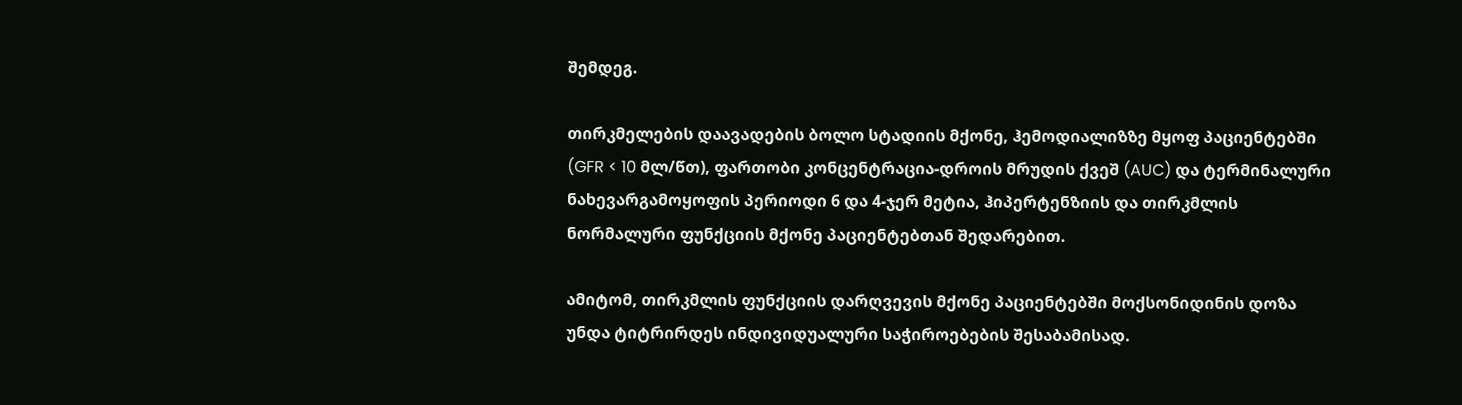შემდეგ.

თირკმელების დაავადების ბოლო სტადიის მქონე, ჰემოდიალიზზე მყოფ პაციენტებში (GFR < 10 მლ/წთ), ფართობი კონცენტრაცია-დროის მრუდის ქვეშ (AUC) და ტერმინალური ნახევარგამოყოფის პერიოდი 6 და 4-ჯერ მეტია, ჰიპერტენზიის და თირკმლის ნორმალური ფუნქციის მქონე პაციენტებთან შედარებით.

ამიტომ, თირკმლის ფუნქციის დარღვევის მქონე პაციენტებში მოქსონიდინის დოზა უნდა ტიტრირდეს ინდივიდუალური საჭიროებების შესაბამისად.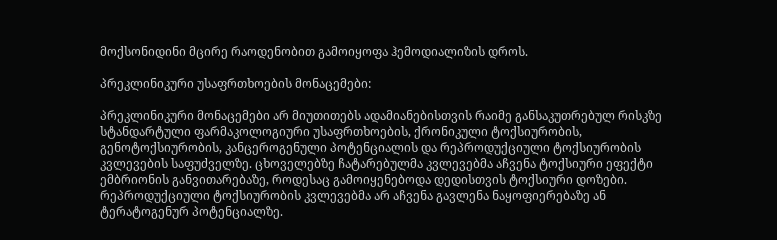მოქსონიდინი მცირე რაოდენობით გამოიყოფა ჰემოდიალიზის დროს.

პრეკლინიკური უსაფრთხოების მონაცემები:

პრეკლინიკური მონაცემები არ მიუთითებს ადამიანებისთვის რაიმე განსაკუთრებულ რისკზე სტანდარტული ფარმაკოლოგიური უსაფრთხოების, ქრონიკული ტოქსიურობის, გენოტოქსიურობის, კანცეროგენული პოტენციალის და რეპროდუქციული ტოქსიურობის კვლევების საფუძველზე. ცხოველებზე ჩატარებულმა კვლევებმა აჩვენა ტოქსიური ეფექტი ემბრიონის განვითარებაზე, როდესაც გამოიყენებოდა დედისთვის ტოქსიური დოზები. რეპროდუქციული ტოქსიურობის კვლევებმა არ აჩვენა გავლენა ნაყოფიერებაზე ან ტერატოგენურ პოტენციალზე.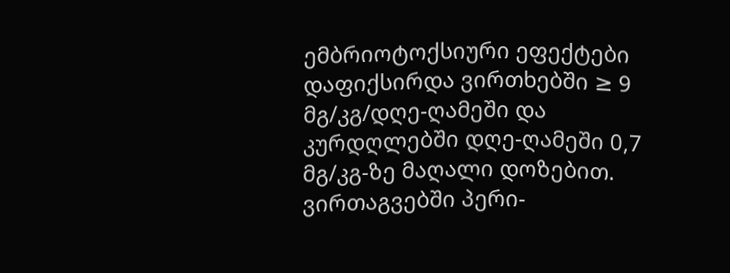ემბრიოტოქსიური ეფექტები დაფიქსირდა ვირთხებში ≥ 9 მგ/კგ/დღე-ღამეში და კურდღლებში დღე-ღამეში 0,7 მგ/კგ-ზე მაღალი დოზებით. ვირთაგვებში პერი-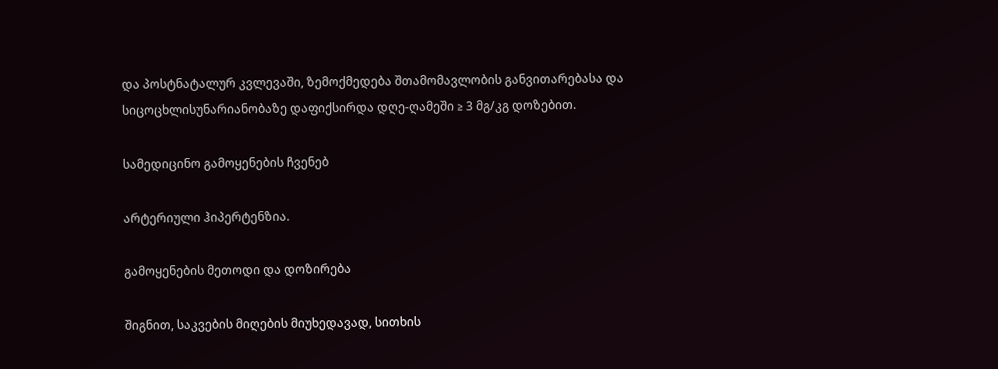და პოსტნატალურ კვლევაში, ზემოქმედება შთამომავლობის განვითარებასა და სიცოცხლისუნარიანობაზე დაფიქსირდა დღე-ღამეში ≥ 3 მგ/კგ დოზებით.

სამედიცინო გამოყენების ჩვენებ

არტერიული ჰიპერტენზია.

გამოყენების მეთოდი და დოზირება

შიგნით, საკვების მიღების მიუხედავად, სითხის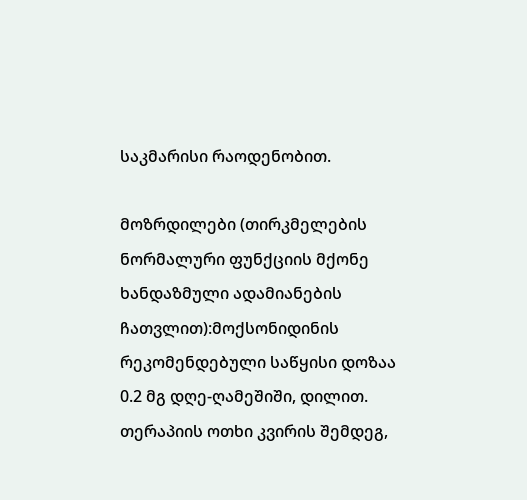საკმარისი რაოდენობით.

მოზრდილები (თირკმელების ნორმალური ფუნქციის მქონე ხანდაზმული ადამიანების ჩათვლით):მოქსონიდინის რეკომენდებული საწყისი დოზაა 0.2 მგ დღე-ღამეშიში, დილით. თერაპიის ოთხი კვირის შემდეგ,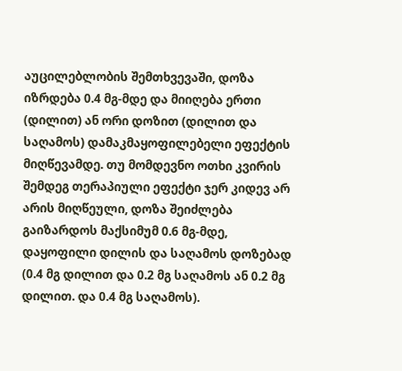აუცილებლობის შემთხვევაში, დოზა იზრდება 0.4 მგ-მდე და მიიღება ერთი (დილით) ან ორი დოზით (დილით და საღამოს) დამაკმაყოფილებელი ეფექტის მიღწევამდე. თუ მომდევნო ოთხი კვირის შემდეგ თერაპიული ეფექტი ჯერ კიდევ არ არის მიღწეული, დოზა შეიძლება გაიზარდოს მაქსიმუმ 0.6 მგ-მდე, დაყოფილი დილის და საღამოს დოზებად (0.4 მგ დილით და 0.2 მგ საღამოს ან 0.2 მგ დილით. და 0.4 მგ საღამოს).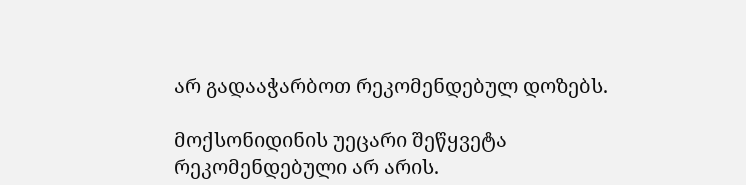არ გადააჭარბოთ რეკომენდებულ დოზებს.

მოქსონიდინის უეცარი შეწყვეტა რეკომენდებული არ არის.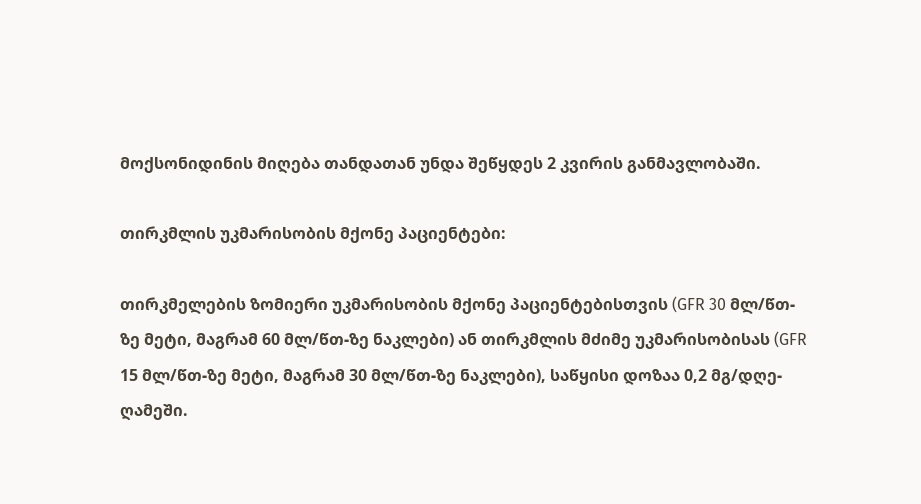მოქსონიდინის მიღება თანდათან უნდა შეწყდეს 2 კვირის განმავლობაში.

თირკმლის უკმარისობის მქონე პაციენტები:

თირკმელების ზომიერი უკმარისობის მქონე პაციენტებისთვის (GFR 30 მლ/წთ-ზე მეტი, მაგრამ 60 მლ/წთ-ზე ნაკლები) ან თირკმლის მძიმე უკმარისობისას (GFR 15 მლ/წთ-ზე მეტი, მაგრამ 30 მლ/წთ-ზე ნაკლები), საწყისი დოზაა 0,2 მგ/დღე-ღამეში.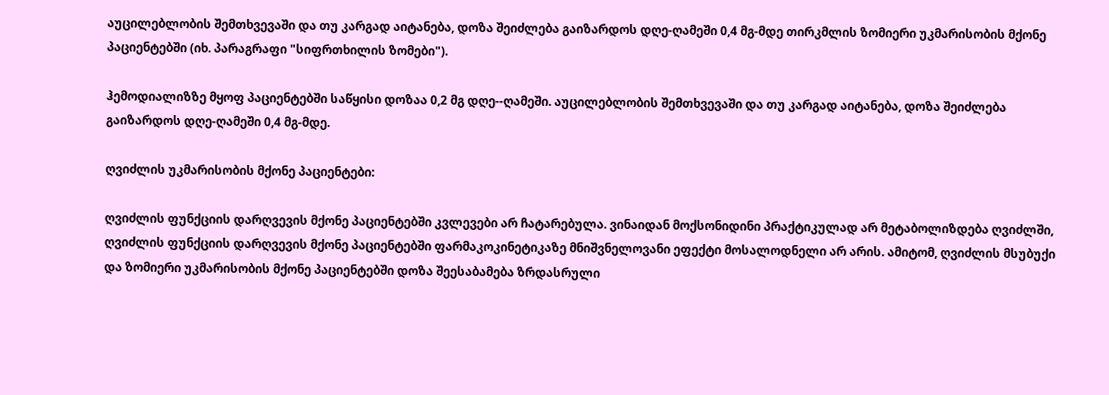აუცილებლობის შემთხვევაში და თუ კარგად აიტანება, დოზა შეიძლება გაიზარდოს დღე-ღამეში 0,4 მგ-მდე თირკმლის ზომიერი უკმარისობის მქონე პაციენტებში (იხ. პარაგრაფი "სიფრთხილის ზომები").

ჰემოდიალიზზე მყოფ პაციენტებში საწყისი დოზაა 0,2 მგ დღე--ღამეში. აუცილებლობის შემთხვევაში და თუ კარგად აიტანება, დოზა შეიძლება გაიზარდოს დღე-ღამეში 0,4 მგ-მდე.

ღვიძლის უკმარისობის მქონე პაციენტები:

ღვიძლის ფუნქციის დარღვევის მქონე პაციენტებში კვლევები არ ჩატარებულა. ვინაიდან მოქსონიდინი პრაქტიკულად არ მეტაბოლიზდება ღვიძლში, ღვიძლის ფუნქციის დარღვევის მქონე პაციენტებში ფარმაკოკინეტიკაზე მნიშვნელოვანი ეფექტი მოსალოდნელი არ არის. ამიტომ, ღვიძლის მსუბუქი და ზომიერი უკმარისობის მქონე პაციენტებში დოზა შეესაბამება ზრდასრული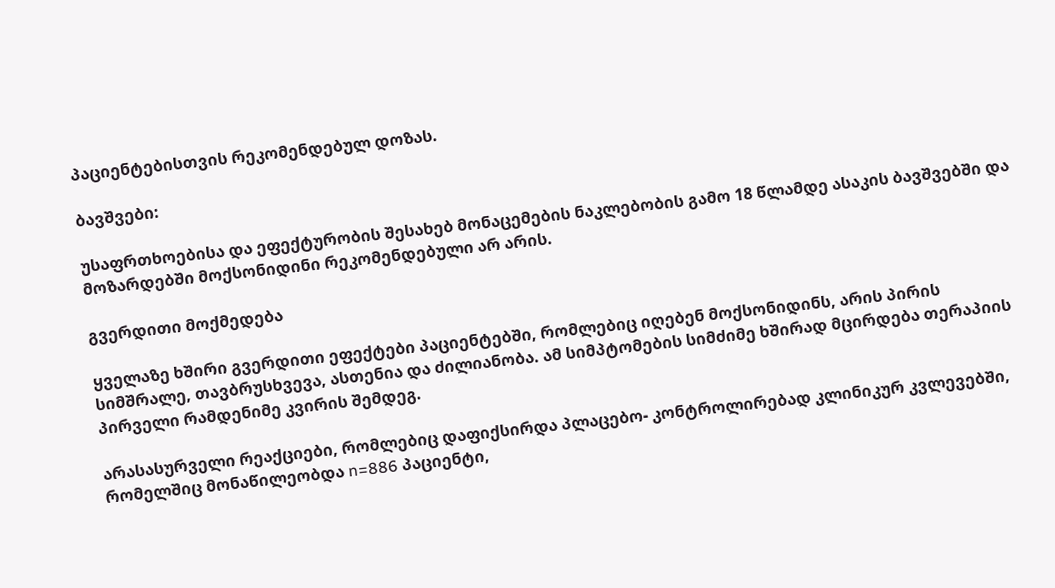პაციენტებისთვის რეკომენდებულ დოზას.

ბავშვები:

უსაფრთხოებისა და ეფექტურობის შესახებ მონაცემების ნაკლებობის გამო 18 წლამდე ასაკის ბავშვებში და მოზარდებში მოქსონიდინი რეკომენდებული არ არის.

გვერდითი მოქმედება

ყველაზე ხშირი გვერდითი ეფექტები პაციენტებში, რომლებიც იღებენ მოქსონიდინს, არის პირის სიმშრალე, თავბრუსხვევა, ასთენია და ძილიანობა. ამ სიმპტომების სიმძიმე ხშირად მცირდება თერაპიის პირველი რამდენიმე კვირის შემდეგ.

არასასურველი რეაქციები, რომლებიც დაფიქსირდა პლაცებო- კონტროლირებად კლინიკურ კვლევებში, რომელშიც მონაწილეობდა n=886 პაციენტი,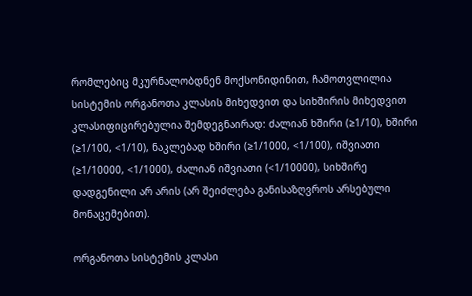რომლებიც მკურნალობდნენ მოქსონიდინით, ჩამოთვლილია სისტემის ორგანოთა კლასის მიხედვით და სიხშირის მიხედვით კლასიფიცირებულია შემდეგნაირად: ძალიან ხშირი (≥1/10), ხშირი (≥1/100, <1/10), ნაკლებად ხშირი (≥1/1000, <1/100), იშვიათი (≥1/10000, <1/1000), ძალიან იშვიათი (<1/10000), სიხშირე დადგენილი არ არის (არ შეიძლება განისაზღვროს არსებული მონაცემებით).

ორგანოთა სისტემის კლასი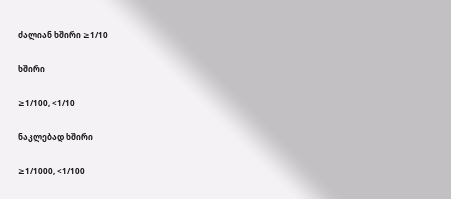ძალიან ხშირი ≥1/10

ხშირი

≥1/100, <1/10

ნაკლებად ხშირი

≥1/1000, <1/100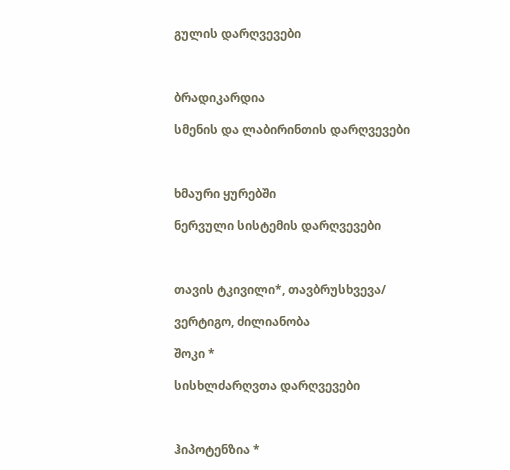გულის დარღვევები



ბრადიკარდია

სმენის და ლაბირინთის დარღვევები



ხმაური ყურებში

ნერვული სისტემის დარღვევები



თავის ტკივილი*, თავბრუსხვევა/

ვერტიგო, ძილიანობა

შოკი *

სისხლძარღვთა დარღვევები



ჰიპოტენზია *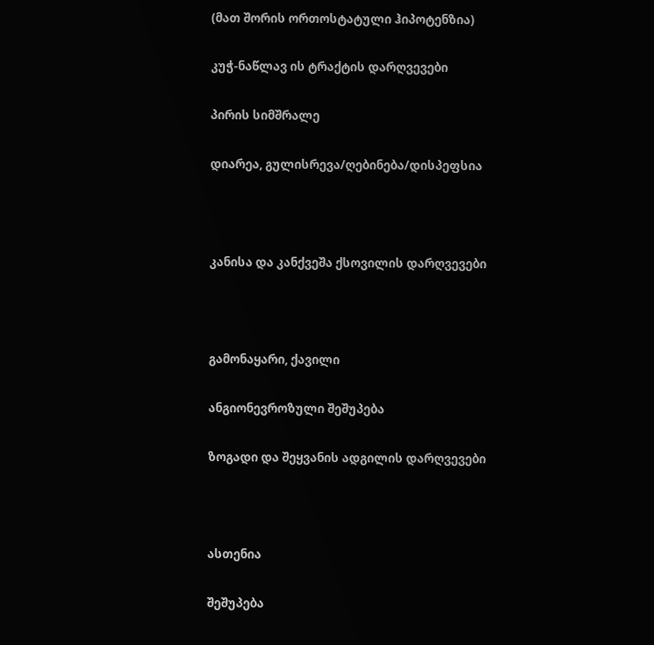(მათ შორის ორთოსტატული ჰიპოტენზია)

კუჭ-ნაწლავ ის ტრაქტის დარღვევები

პირის სიმშრალე

დიარეა, გულისრევა/ღებინება/დისპეფსია



კანისა და კანქვეშა ქსოვილის დარღვევები



გამონაყარი, ქავილი

ანგიონევროზული შეშუპება

ზოგადი და შეყვანის ადგილის დარღვევები



ასთენია

შეშუპება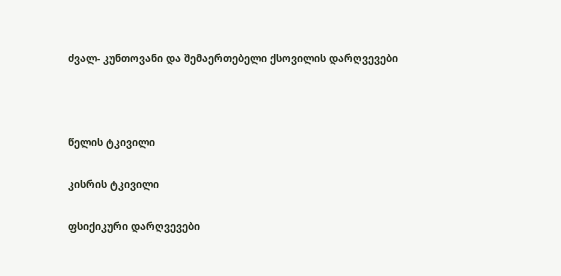ძვალ- კუნთოვანი და შემაერთებელი ქსოვილის დარღვევები



წელის ტკივილი

კისრის ტკივილი

ფსიქიკური დარღვევები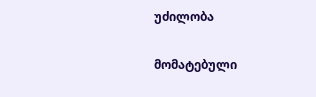უძილობა

მომატებული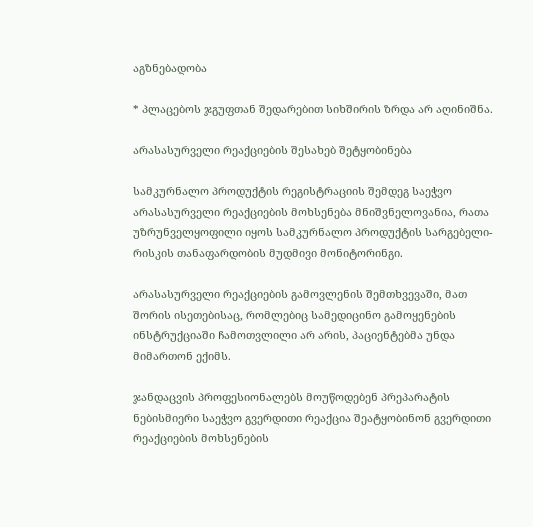აგზნებადობა

* პლაცებოს ჯგუფთან შედარებით სიხშირის ზრდა არ აღინიშნა.

არასასურველი რეაქციების შესახებ შეტყობინება

სამკურნალო პროდუქტის რეგისტრაციის შემდეგ საეჭვო არასასურველი რეაქციების მოხსენება მნიშვნელოვანია, რათა უზრუნველყოფილი იყოს სამკურნალო პროდუქტის სარგებელი-რისკის თანაფარდობის მუდმივი მონიტორინგი.

არასასურველი რეაქციების გამოვლენის შემთხვევაში, მათ შორის ისეთებისაც, რომლებიც სამედიცინო გამოყენების ინსტრუქციაში ჩამოთვლილი არ არის, პაციენტებმა უნდა მიმართონ ექიმს.

ჯანდაცვის პროფესიონალებს მოუწოდებენ პრეპარატის ნებისმიერი საეჭვო გვერდითი რეაქცია შეატყობინონ გვერდითი რეაქციების მოხსენების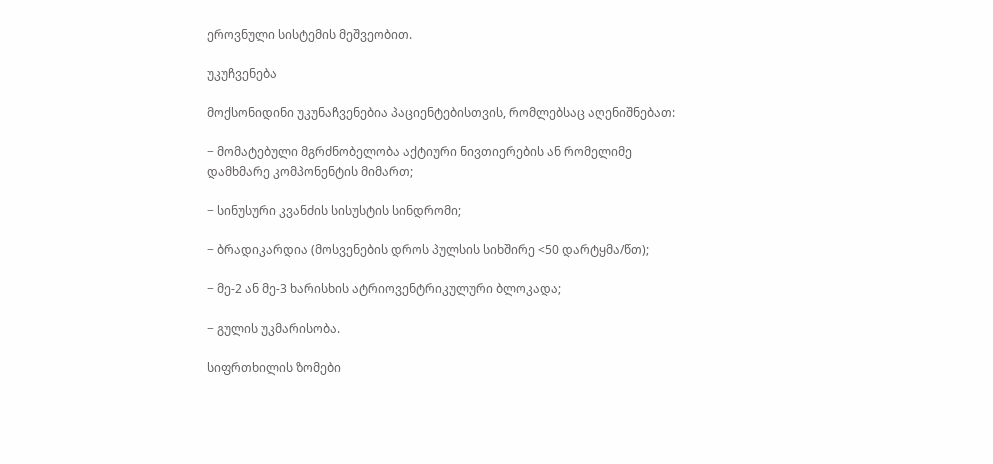ეროვნული სისტემის მეშვეობით.

უკუჩვენება

მოქსონიდინი უკუნაჩვენებია პაციენტებისთვის, რომლებსაც აღენიშნებათ:

− მომატებული მგრძნობელობა აქტიური ნივთიერების ან რომელიმე დამხმარე კომპონენტის მიმართ;

− სინუსური კვანძის სისუსტის სინდრომი;

− ბრადიკარდია (მოსვენების დროს პულსის სიხშირე <50 დარტყმა/წთ);

− მე-2 ან მე-3 ხარისხის ატრიოვენტრიკულური ბლოკადა;

− გულის უკმარისობა.

სიფრთხილის ზომები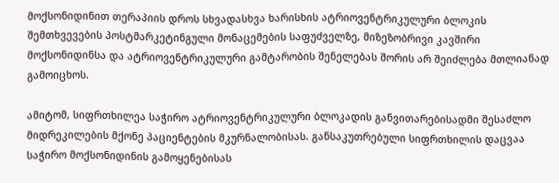მოქსონიდინით თერაპიის დროს სხვადასხვა ხარისხის ატრიოვენტრიკულური ბლოკის შემთხვევების პოსტმარკეტინგული მონაცემების საფუძველზე, მიზეზობრივი კავშირი მოქსონიდინსა და ატრიოვენტრიკულური გამტარობის შენელებას შორის არ შეიძლება მთლიანად გამოიცხოს.

ამიტომ, სიფრთხილეა საჭირო ატრიოვენტრიკულური ბლოკადის განვითარებისადმი შესაძლო მიდრეკილების მქონე პაციენტების მკურნალობისას. განსაკუთრებული სიფრთხილის დაცვაა საჭირო მოქსონიდინის გამოყენებისას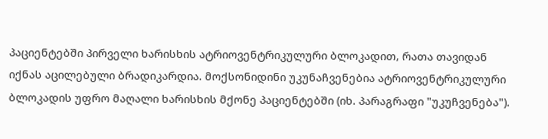პაციენტებში პირველი ხარისხის ატრიოვენტრიკულური ბლოკადით, რათა თავიდან იქნას აცილებული ბრადიკარდია. მოქსონიდინი უკუნაჩვენებია ატრიოვენტრიკულური ბლოკადის უფრო მაღალი ხარისხის მქონე პაციენტებში (იხ. პარაგრაფი "უკუჩვენება").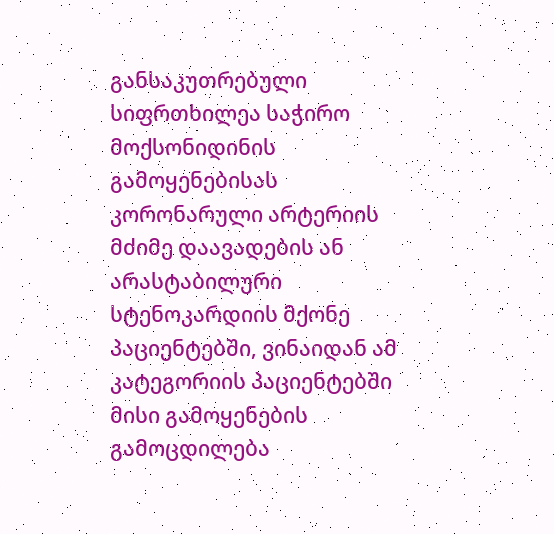განსაკუთრებული სიფრთხილეა საჭირო მოქსონიდინის გამოყენებისას კორონარული არტერიის მძიმე დაავადების ან არასტაბილური სტენოკარდიის მქონე პაციენტებში, ვინაიდან ამ კატეგორიის პაციენტებში მისი გამოყენების გამოცდილება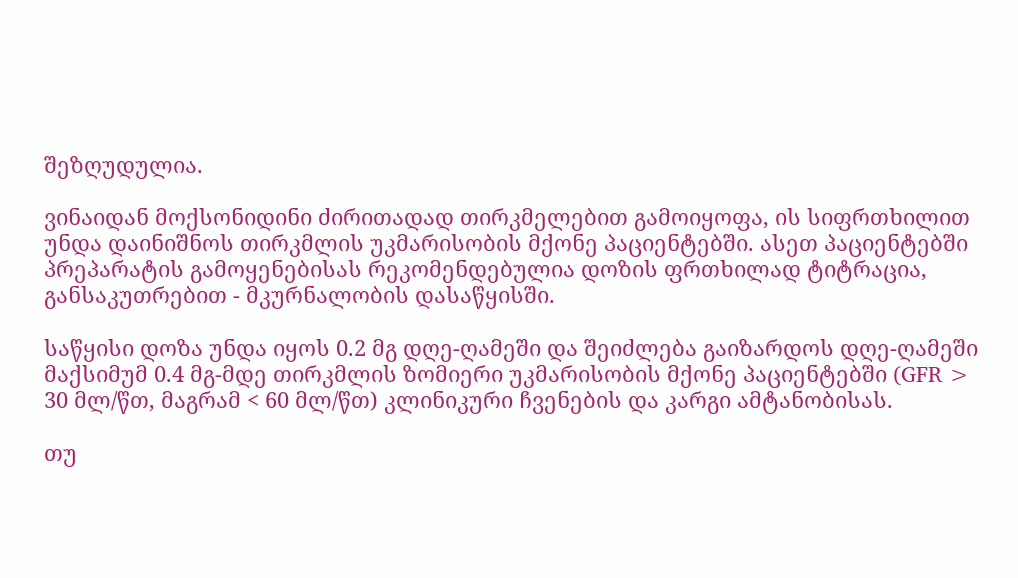შეზღუდულია.

ვინაიდან მოქსონიდინი ძირითადად თირკმელებით გამოიყოფა, ის სიფრთხილით უნდა დაინიშნოს თირკმლის უკმარისობის მქონე პაციენტებში. ასეთ პაციენტებში პრეპარატის გამოყენებისას რეკომენდებულია დოზის ფრთხილად ტიტრაცია, განსაკუთრებით - მკურნალობის დასაწყისში.

საწყისი დოზა უნდა იყოს 0.2 მგ დღე-ღამეში და შეიძლება გაიზარდოს დღე-ღამეში მაქსიმუმ 0.4 მგ-მდე თირკმლის ზომიერი უკმარისობის მქონე პაციენტებში (GFR > 30 მლ/წთ, მაგრამ < 60 მლ/წთ) კლინიკური ჩვენების და კარგი ამტანობისას.

თუ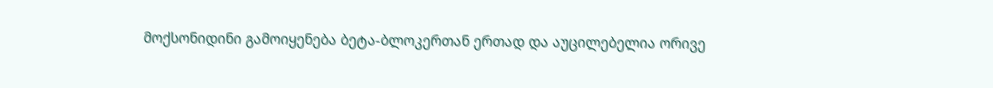მოქსონიდინი გამოიყენება ბეტა-ბლოკერთან ერთად და აუცილებელია ორივე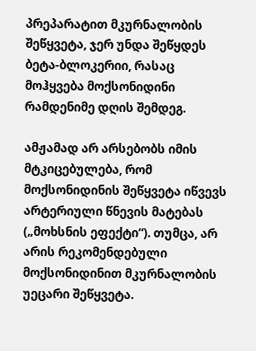პრეპარატით მკურნალობის შეწყვეტა, ჯერ უნდა შეწყდეს ბეტა-ბლოკერიი, რასაც მოჰყვება მოქსონიდინი რამდენიმე დღის შემდეგ.

ამჟამად არ არსებობს იმის მტკიცებულება, რომ მოქსონიდინის შეწყვეტა იწვევს არტერიული წნევის მატებას („მოხსნის ეფექტი“). თუმცა, არ არის რეკომენდებული მოქსონიდინით მკურნალობის უეცარი შეწყვეტა.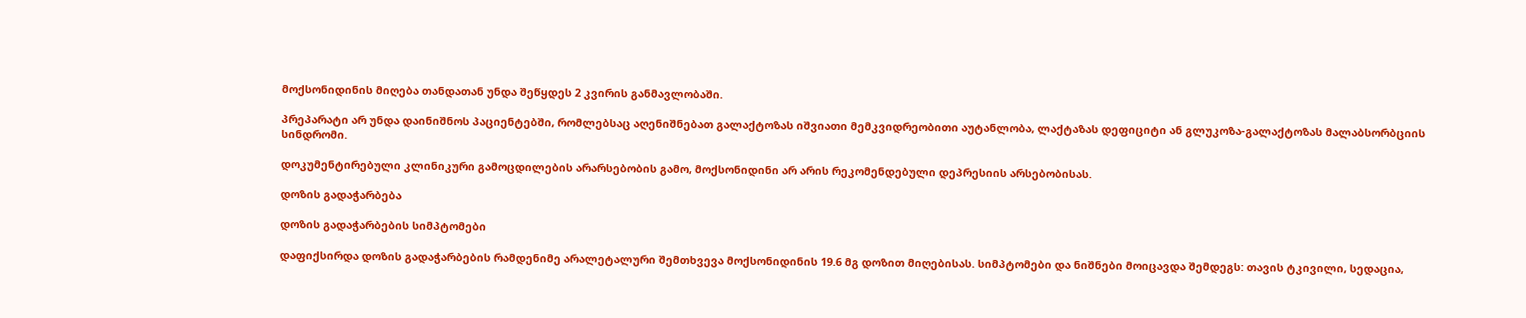მოქსონიდინის მიღება თანდათან უნდა შეწყდეს 2 კვირის განმავლობაში.

პრეპარატი არ უნდა დაინიშნოს პაციენტებში, რომლებსაც აღენიშნებათ გალაქტოზას იშვიათი მემკვიდრეობითი აუტანლობა, ლაქტაზას დეფიციტი ან გლუკოზა-გალაქტოზას მალაბსორბციის სინდრომი.

დოკუმენტირებული კლინიკური გამოცდილების არარსებობის გამო, მოქსონიდინი არ არის რეკომენდებული დეპრესიის არსებობისას.

დოზის გადაჭარბება

დოზის გადაჭარბების სიმპტომები

დაფიქსირდა დოზის გადაჭარბების რამდენიმე არალეტალური შემთხვევა მოქსონიდინის 19.6 მგ დოზით მიღებისას. სიმპტომები და ნიშნები მოიცავდა შემდეგს: თავის ტკივილი, სედაცია,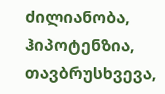ძილიანობა, ჰიპოტენზია, თავბრუსხვევა,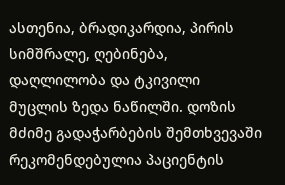ასთენია, ბრადიკარდია, პირის სიმშრალე, ღებინება, დაღლილობა და ტკივილი მუცლის ზედა ნაწილში. დოზის მძიმე გადაჭარბების შემთხვევაში რეკომენდებულია პაციენტის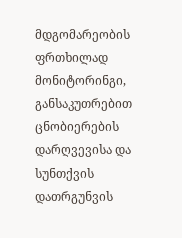მდგომარეობის ფრთხილად მონიტორინგი, განსაკუთრებით ცნობიერების დარღვევისა და სუნთქვის დათრგუნვის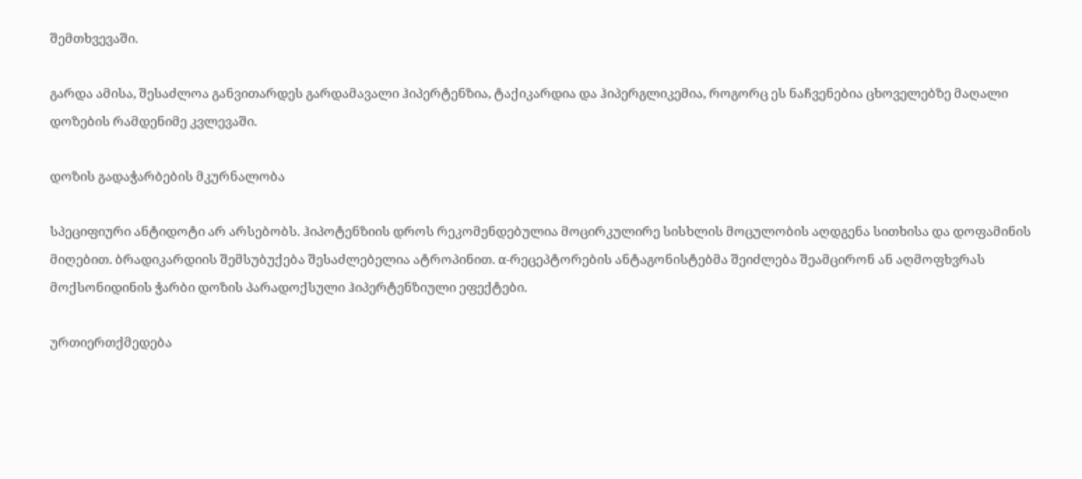შემთხვევაში.

გარდა ამისა, შესაძლოა განვითარდეს გარდამავალი ჰიპერტენზია, ტაქიკარდია და ჰიპერგლიკემია, როგორც ეს ნაჩვენებია ცხოველებზე მაღალი დოზების რამდენიმე კვლევაში.

დოზის გადაჭარბების მკურნალობა

სპეციფიური ანტიდოტი არ არსებობს. ჰიპოტენზიის დროს რეკომენდებულია მოცირკულირე სისხლის მოცულობის აღდგენა სითხისა და დოფამინის მიღებით. ბრადიკარდიის შემსუბუქება შესაძლებელია ატროპინით. α-რეცეპტორების ანტაგონისტებმა შეიძლება შეამცირონ ან აღმოფხვრას მოქსონიდინის ჭარბი დოზის პარადოქსული ჰიპერტენზიული ეფექტები.

ურთიერთქმედება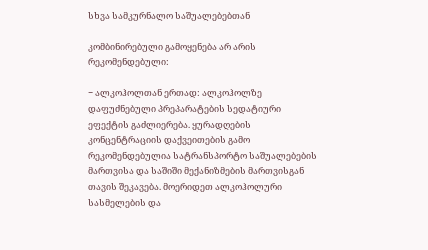სხვა სამკურნალო საშუალებებთან

კომბინირებული გამოყენება არ არის რეკომენდებული:

− ალკოჰოლთან ერთად: ალკოჰოლზე დაფუძნებული პრეპარატების სედატიური ეფექტის გაძლიერება. ყურადღების კონცენტრაციის დაქვეითების გამო რეკომენდებულია სატრანსპორტო საშუალებების მართვისა და საშიში მექანიზმების მართვისგან თავის შეკავება. მოერიდეთ ალკოჰოლური სასმელების და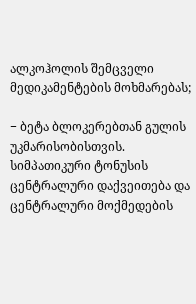ალკოჰოლის შემცველი მედიკამენტების მოხმარებას;

− ბეტა ბლოკერებთან გულის უკმარისობისთვის. სიმპათიკური ტონუსის ცენტრალური დაქვეითება და ცენტრალური მოქმედების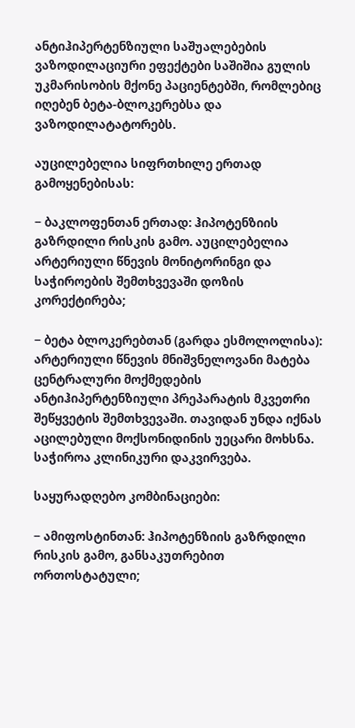ანტიჰიპერტენზიული საშუალებების ვაზოდილაციური ეფექტები საშიშია გულის უკმარისობის მქონე პაციენტებში, რომლებიც იღებენ ბეტა-ბლოკერებსა და ვაზოდილატატორებს.

აუცილებელია სიფრთხილე ერთად გამოყენებისას:

− ბაკლოფენთან ერთად: ჰიპოტენზიის გაზრდილი რისკის გამო. აუცილებელია არტერიული წნევის მონიტორინგი და საჭიროების შემთხვევაში დოზის კორექტირება;

− ბეტა ბლოკერებთან (გარდა ესმოლოლისა): არტერიული წნევის მნიშვნელოვანი მატება ცენტრალური მოქმედების ანტიჰიპერტენზიული პრეპარატის მკვეთრი შეწყვეტის შემთხვევაში. თავიდან უნდა იქნას აცილებული მოქსონიდინის უეცარი მოხსნა. საჭიროა კლინიკური დაკვირვება.

საყურადღებო კომბინაციები:

− ამიფოსტინთან: ჰიპოტენზიის გაზრდილი რისკის გამო, განსაკუთრებით ორთოსტატული;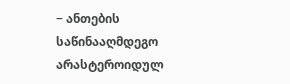− ანთების საწინააღმდეგო არასტეროიდულ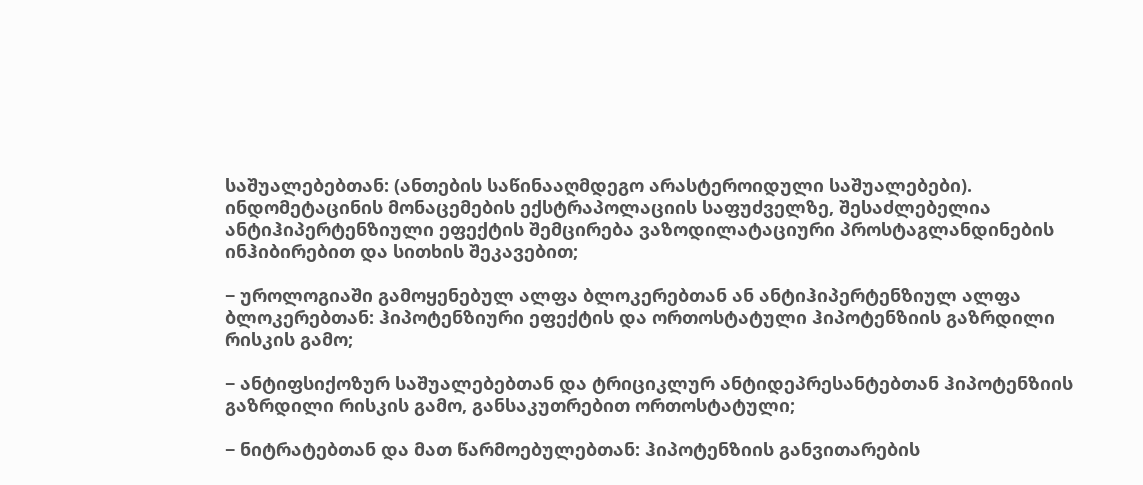საშუალებებთან: (ანთების საწინააღმდეგო არასტეროიდული საშუალებები). ინდომეტაცინის მონაცემების ექსტრაპოლაციის საფუძველზე, შესაძლებელია ანტიჰიპერტენზიული ეფექტის შემცირება ვაზოდილატაციური პროსტაგლანდინების ინჰიბირებით და სითხის შეკავებით;

− უროლოგიაში გამოყენებულ ალფა ბლოკერებთან ან ანტიჰიპერტენზიულ ალფა ბლოკერებთან: ჰიპოტენზიური ეფექტის და ორთოსტატული ჰიპოტენზიის გაზრდილი რისკის გამო;

− ანტიფსიქოზურ საშუალებებთან და ტრიციკლურ ანტიდეპრესანტებთან ჰიპოტენზიის გაზრდილი რისკის გამო, განსაკუთრებით ორთოსტატული;

− ნიტრატებთან და მათ წარმოებულებთან: ჰიპოტენზიის განვითარების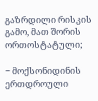გაზრდილი რისკის გამო, მათ შორის ორთოსტატული;

− მოქსონიდინის ერთდროული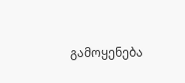გამოყენება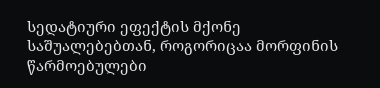სედატიური ეფექტის მქონე საშუალებებთან, როგორიცაა მორფინის წარმოებულები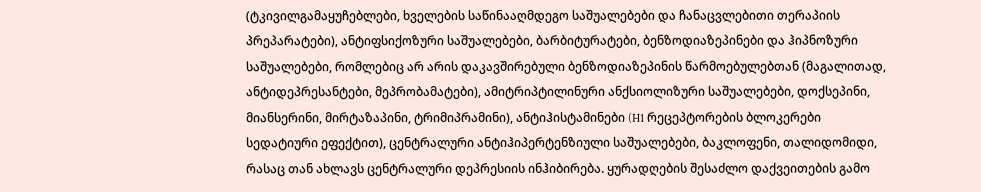(ტკივილგამაყუჩებლები, ხველების საწინააღმდეგო საშუალებები და ჩანაცვლებითი თერაპიის პრეპარატები), ანტიფსიქოზური საშუალებები, ბარბიტურატები, ბენზოდიაზეპინები და ჰიპნოზური საშუალებები, რომლებიც არ არის დაკავშირებული ბენზოდიაზეპინის წარმოებულებთან (მაგალითად, ანტიდეპრესანტები, მეპრობამატები), ამიტრიპტილინური ანქსიოლიზური საშუალებები, დოქსეპინი, მიანსერინი, მირტაზაპინი, ტრიმიპრამინი), ანტიჰისტამინები (H1 რეცეპტორების ბლოკერები სედატიური ეფექტით), ცენტრალური ანტიჰიპერტენზიული საშუალებები, ბაკლოფენი, თალიდომიდი, რასაც თან ახლავს ცენტრალური დეპრესიის ინჰიბირება. ყურადღების შესაძლო დაქვეითების გამო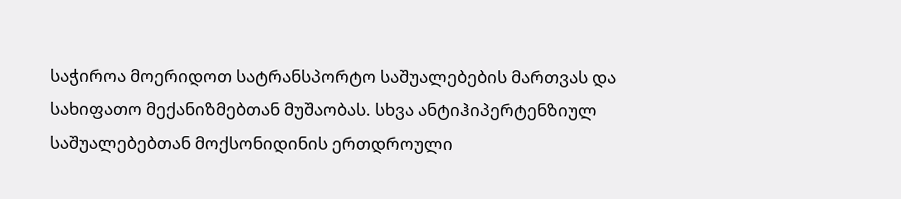საჭიროა მოერიდოთ სატრანსპორტო საშუალებების მართვას და სახიფათო მექანიზმებთან მუშაობას. სხვა ანტიჰიპერტენზიულ საშუალებებთან მოქსონიდინის ერთდროული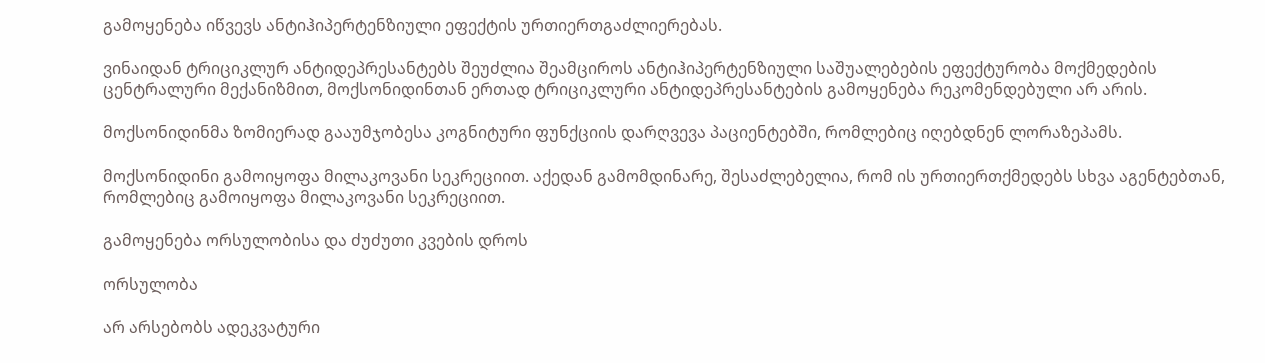გამოყენება იწვევს ანტიჰიპერტენზიული ეფექტის ურთიერთგაძლიერებას.

ვინაიდან ტრიციკლურ ანტიდეპრესანტებს შეუძლია შეამციროს ანტიჰიპერტენზიული საშუალებების ეფექტურობა მოქმედების ცენტრალური მექანიზმით, მოქსონიდინთან ერთად ტრიციკლური ანტიდეპრესანტების გამოყენება რეკომენდებული არ არის.

მოქსონიდინმა ზომიერად გააუმჯობესა კოგნიტური ფუნქციის დარღვევა პაციენტებში, რომლებიც იღებდნენ ლორაზეპამს.

მოქსონიდინი გამოიყოფა მილაკოვანი სეკრეციით. აქედან გამომდინარე, შესაძლებელია, რომ ის ურთიერთქმედებს სხვა აგენტებთან, რომლებიც გამოიყოფა მილაკოვანი სეკრეციით.

გამოყენება ორსულობისა და ძუძუთი კვების დროს

ორსულობა

არ არსებობს ადეკვატური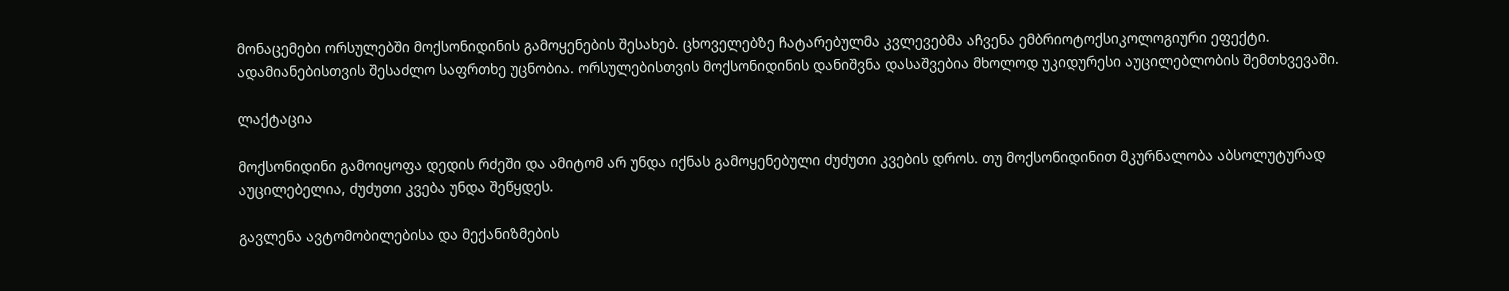მონაცემები ორსულებში მოქსონიდინის გამოყენების შესახებ. ცხოველებზე ჩატარებულმა კვლევებმა აჩვენა ემბრიოტოქსიკოლოგიური ეფექტი. ადამიანებისთვის შესაძლო საფრთხე უცნობია. ორსულებისთვის მოქსონიდინის დანიშვნა დასაშვებია მხოლოდ უკიდურესი აუცილებლობის შემთხვევაში.

ლაქტაცია

მოქსონიდინი გამოიყოფა დედის რძეში და ამიტომ არ უნდა იქნას გამოყენებული ძუძუთი კვების დროს. თუ მოქსონიდინით მკურნალობა აბსოლუტურად აუცილებელია, ძუძუთი კვება უნდა შეწყდეს.

გავლენა ავტომობილებისა და მექანიზმების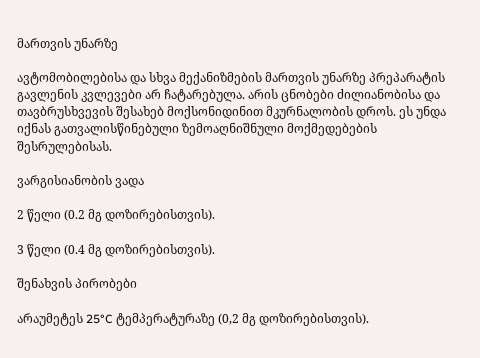მართვის უნარზე

ავტომობილებისა და სხვა მექანიზმების მართვის უნარზე პრეპარატის გავლენის კვლევები არ ჩატარებულა. არის ცნობები ძილიანობისა და თავბრუსხვევის შესახებ მოქსონიდინით მკურნალობის დროს. ეს უნდა იქნას გათვალისწინებული ზემოაღნიშნული მოქმედებების შესრულებისას.

ვარგისიანობის ვადა

2 წელი (0.2 მგ დოზირებისთვის).

3 წელი (0.4 მგ დოზირებისთვის).

შენახვის პირობები

არაუმეტეს 25°C ტემპერატურაზე (0,2 მგ დოზირებისთვის).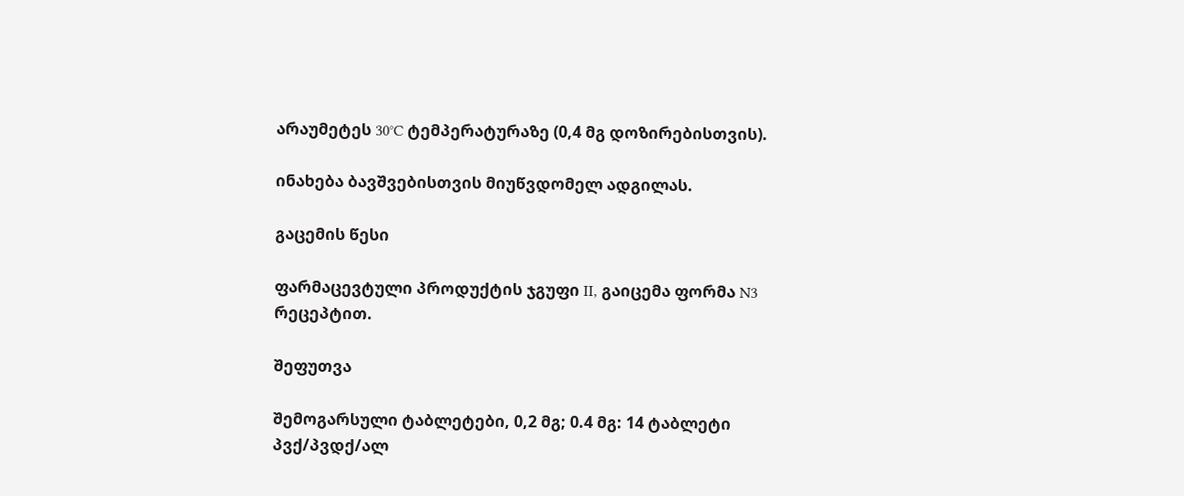არაუმეტეს 30°C ტემპერატურაზე (0,4 მგ დოზირებისთვის).

ინახება ბავშვებისთვის მიუწვდომელ ადგილას.

გაცემის წესი

ფარმაცევტული პროდუქტის ჯგუფი II, გაიცემა ფორმა N3 რეცეპტით.

შეფუთვა

შემოგარსული ტაბლეტები, 0,2 მგ; 0.4 მგ: 14 ტაბლეტი პვქ/პვდქ/ალ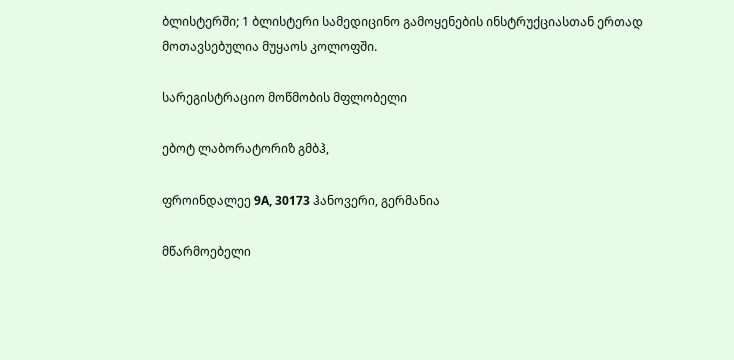ბლისტერში; 1 ბლისტერი სამედიცინო გამოყენების ინსტრუქციასთან ერთად მოთავსებულია მუყაოს კოლოფში.

სარეგისტრაციო მოწმობის მფლობელი

ებოტ ლაბორატორიზ გმბჰ,

ფროინდალეე 9A, 30173 ჰანოვერი, გერმანია

მწარმოებელი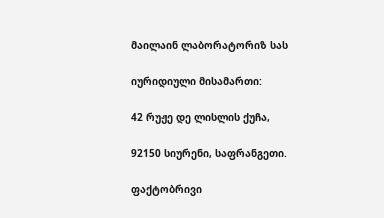მაილაინ ლაბორატორიზ სას

იურიდიული მისამართი:

42 რუჟე დე ლისლის ქუჩა,

92150 სიურენი, საფრანგეთი.

ფაქტობრივი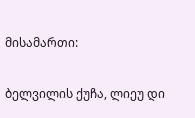მისამართი:

ბელვილის ქუჩა, ლიეუ დი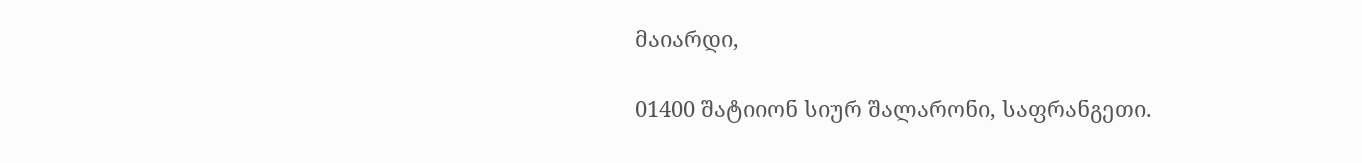მაიარდი,

01400 შატიიონ სიურ შალარონი, საფრანგეთი.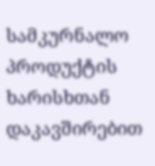სამკურნალო პროდუქტის ხარისხთან დაკავშირებით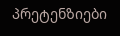პრეტენზიები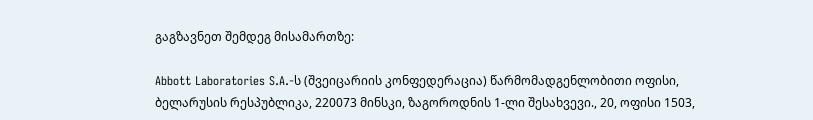გაგზავნეთ შემდეგ მისამართზე:

Abbott Laboratories S.A.-ს (შვეიცარიის კონფედერაცია) წარმომადგენლობითი ოფისი, ბელარუსის რესპუბლიკა, 220073 მინსკი, ზაგოროდნის 1-ლი შესახვევი., 20, ოფისი 1503,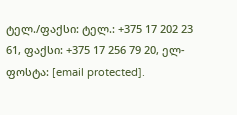ტელ./ფაქსი: ტელ.: +375 17 202 23 61, ფაქსი: +375 17 256 79 20, ელ-ფოსტა: [email protected].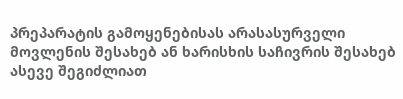პრეპარატის გამოყენებისას არასასურველი მოვლენის შესახებ ან ხარისხის საჩივრის შესახებ ასევე შეგიძლიათ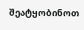შეატყობინოთ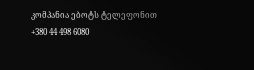კომპანია ებოტს ტელეფონით +380 44 498 6080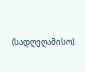(სადღეღამისო).